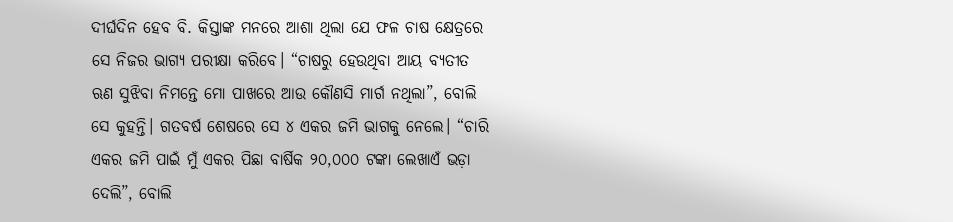ଦୀର୍ଘଦିନ ହେବ ବି. କିସ୍ତାଙ୍କ ମନରେ ଆଶା ଥିଲା ଯେ ଫଳ ଚାଷ କ୍ଷେତ୍ରରେ ସେ ନିଜର ଭାଗ୍ୟ ପରୀକ୍ଷା କରିବେ। “ଚାଷରୁ ହେଉଥିବା ଆୟ ବ୍ୟତୀତ ଋଣ ସୁଝିବା ନିମନ୍ତେ ମୋ ପାଖରେ ଆଉ କୌଣସି ମାର୍ଗ ନଥିଲା”, ବୋଲି ସେ କୁହନ୍ତି। ଗତବର୍ଷ ଶେଷରେ ସେ ୪ ଏକର ଜମି ଭାଗକୁ ନେଲେ। “ଚାରି ଏକର ଜମି ପାଇଁ ମୁଁ ଏକର ପିଛା ବାର୍ଷିକ ୨୦,୦୦୦ ଟଙ୍କା ଲେଖାଏଁ ଭଡ଼ା ଦେଲି”, ବୋଲି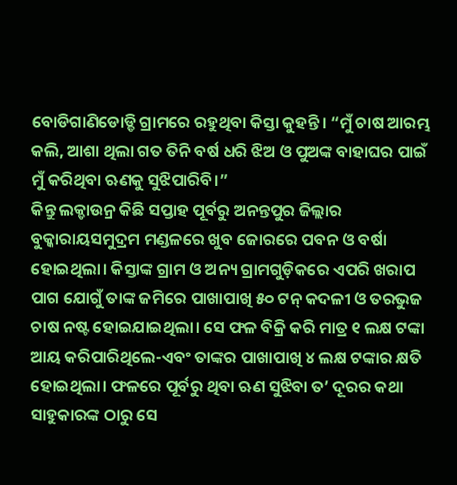ବୋଡିଗାଣିଡୋଡ୍ଡି ଗ୍ରାମରେ ରହୁଥିବା କିସ୍ତା କୁହନ୍ତି। “ମୁଁ ଚାଷ ଆରମ୍ଭ କଲି, ଆଶା ଥିଲା ଗତ ତିନି ବର୍ଷ ଧରି ଝିଅ ଓ ପୁଅଙ୍କ ବାହାଘର ପାଇଁ ମୁଁ କରିଥିବା ଋଣକୁ ସୁଝିପାରିବି।”
କିନ୍ତୁ ଲକ୍ଡାଉନ୍ର କିଛି ସପ୍ତାହ ପୂର୍ବରୁ ଅନନ୍ତପୁର ଜିଲ୍ଲାର ବୁକ୍କାରାୟସମୁଦ୍ରମ ମଣ୍ଡଳରେ ଖୁବ ଜୋରରେ ପବନ ଓ ବର୍ଷା ହୋଇଥିଲା। କିସ୍ତାଙ୍କ ଗ୍ରାମ ଓ ଅନ୍ୟ ଗ୍ରାମଗୁଡ଼ିକରେ ଏପରି ଖରାପ ପାଗ ଯୋଗୁଁ ତାଙ୍କ ଜମିରେ ପାଖାପାଖି ୫୦ ଟନ୍ କଦଳୀ ଓ ତରଭୁଜ ଚାଷ ନଷ୍ଟ ହୋଇଯାଇଥିଲା। ସେ ଫଳ ବିକ୍ରି କରି ମାତ୍ର ୧ ଲକ୍ଷ ଟଙ୍କା ଆୟ କରିପାରିଥିଲେ-ଏବଂ ତାଙ୍କର ପାଖାପାଖି ୪ ଲକ୍ଷ ଟଙ୍କାର କ୍ଷତି ହୋଇଥିଲା। ଫଳରେ ପୂର୍ବରୁ ଥିବା ଋଣ ସୁଝିବା ତ’ ଦୂରର କଥା ସାହୁକାରଙ୍କ ଠାରୁ ସେ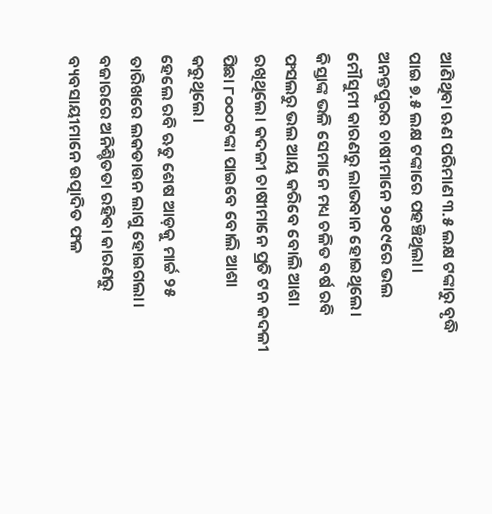ଆଣିଥିବା ଋଣ ପରିମାଣ ୩.୫ ଲକ୍ଷ ଟଙ୍କାରୁ ବୃଦ୍ଧି ପାଇ ୭.୫ ଲକ୍ଷ ଟଙ୍କାରେ ପହଞ୍ଚିଥିଲା।
ଅନନ୍ତପୁରର ଚାଷୀମାନେ ୨୦୧୯ରେ ଭଲ ମୌସୁମୀ କାରଣରୁ ଲାଭବାନ ହୋଇଥିଲେ। କିସ୍ତାଙ୍କ ଭଳି ସେମାନେ ମଧ୍ୟ ଚଳିତ ବର୍ଷ ରବି ଫସଲରୁ ଭଲ ଆୟ କରିବେ ବୋଲି ଆଶା ରଖିଥିଲେ। କଦଳୀ ଚାଷୀମାନେ ପ୍ରତି ଟନ କଦଳୀ ପିଛା ୮୦୦୦ଟଙ୍କା ପାଇବେ ବୋଲି ଆଶା କରୁଥିଲେ।
ହେଲେ ରବି ଋତୁ ଶେଷ ଆଡ଼କୁ ମାର୍ଚ୍ଚ ୨୫ ତାରିଖରେ ଲକଡାଉନ ଲାଗୁ ହୋଇଗଲା। ବଜାରରେ ଅନିଶ୍ଚିତତା ରହିବା କାରଣରୁ ବ୍ୟବସାୟୀମାନେ ଉତ୍ପାଦିତ ଫଳ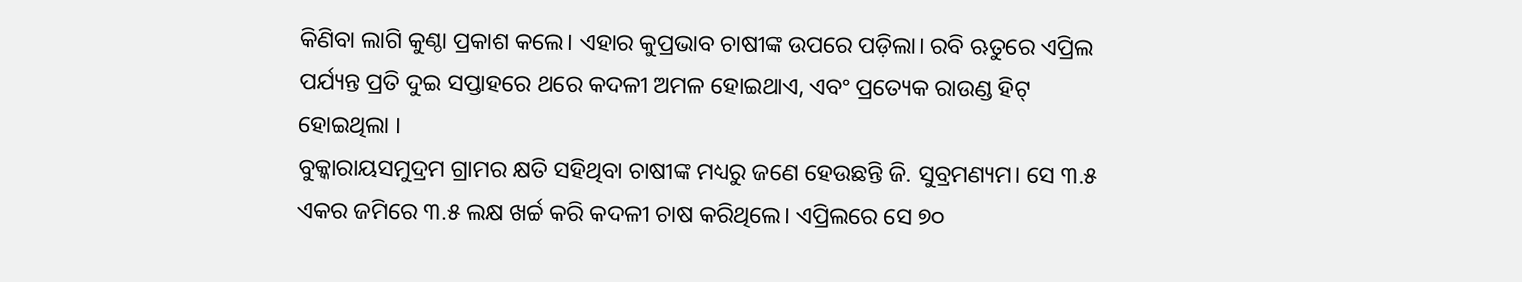କିଣିବା ଲାଗି କୁଣ୍ଠା ପ୍ରକାଶ କଲେ। ଏହାର କୁପ୍ରଭାବ ଚାଷୀଙ୍କ ଉପରେ ପଡ଼ିଲା। ରବି ଋତୁରେ ଏପ୍ରିଲ ପର୍ଯ୍ୟନ୍ତ ପ୍ରତି ଦୁଇ ସପ୍ତାହରେ ଥରେ କଦଳୀ ଅମଳ ହୋଇଥାଏ, ଏବଂ ପ୍ରତ୍ୟେକ ରାଉଣ୍ଡ ହିଟ୍ ହୋଇଥିଲା ।
ବୁକ୍କାରାୟସମୁଦ୍ରମ ଗ୍ରାମର କ୍ଷତି ସହିଥିବା ଚାଷୀଙ୍କ ମଧ୍ୟରୁ ଜଣେ ହେଉଛନ୍ତି ଜି. ସୁବ୍ରମଣ୍ୟମ। ସେ ୩.୫ ଏକର ଜମିରେ ୩.୫ ଲକ୍ଷ ଖର୍ଚ୍ଚ କରି କଦଳୀ ଚାଷ କରିଥିଲେ। ଏପ୍ରିଲରେ ସେ ୭୦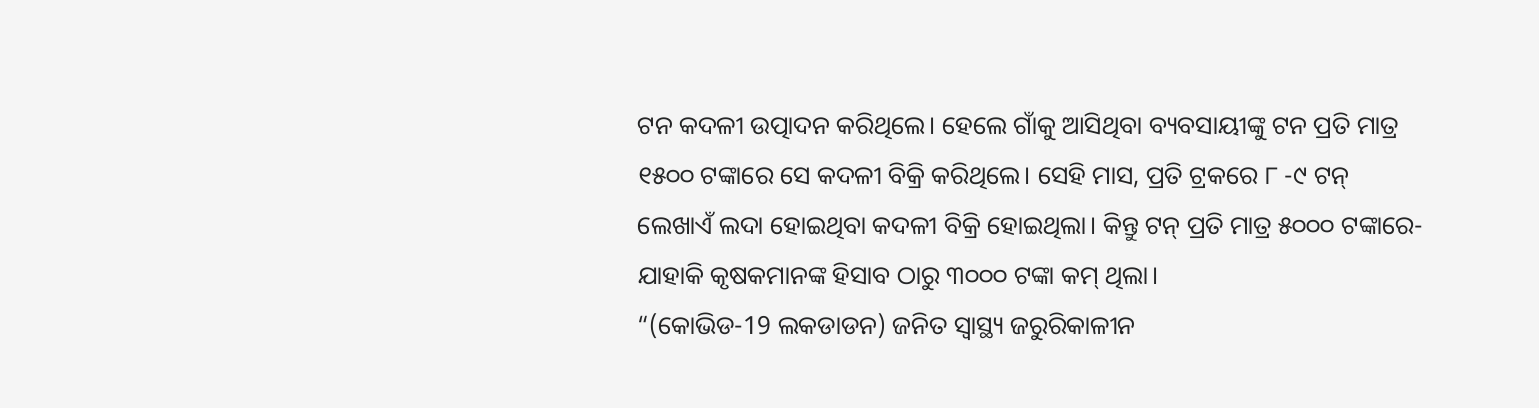ଟନ କଦଳୀ ଉତ୍ପାଦନ କରିଥିଲେ। ହେଲେ ଗାଁକୁ ଆସିଥିବା ବ୍ୟବସାୟୀଙ୍କୁ ଟନ ପ୍ରତି ମାତ୍ର ୧୫୦୦ ଟଙ୍କାରେ ସେ କଦଳୀ ବିକ୍ରି କରିଥିଲେ। ସେହି ମାସ, ପ୍ରତି ଟ୍ରକରେ ୮ -୯ ଟନ୍ ଲେଖାଏଁ ଲଦା ହୋଇଥିବା କଦଳୀ ବିକ୍ରି ହୋଇଥିଲା। କିନ୍ତୁ ଟନ୍ ପ୍ରତି ମାତ୍ର ୫୦୦୦ ଟଙ୍କାରେ-ଯାହାକି କୃଷକମାନଙ୍କ ହିସାବ ଠାରୁ ୩୦୦୦ ଟଙ୍କା କମ୍ ଥିଲା।
“(କୋଭିଡ-19 ଲକଡାଡନ) ଜନିତ ସ୍ୱାସ୍ଥ୍ୟ ଜରୁରିକାଳୀନ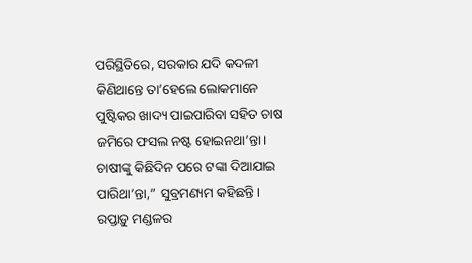ପରିସ୍ଥିତିରେ, ସରକାର ଯଦି କଦଳୀ କିଣିଥାନ୍ତେ ତା’ହେଲେ ଲୋକମାନେ ପୁଷ୍ଟିକର ଖାଦ୍ୟ ପାଇପାରିବା ସହିତ ଚାଷ ଜମିରେ ଫସଲ ନଷ୍ଟ ହୋଇନଥା’ନ୍ତା। ଚାଷୀଙ୍କୁ କିଛିଦିନ ପରେ ଟଙ୍କା ଦିଆଯାଇ ପାରିଥା’ନ୍ତା,” ସୁବ୍ରମଣ୍ୟମ କହିଛନ୍ତି।
ରପ୍ତାଡ଼ୁ ମଣ୍ଡଳର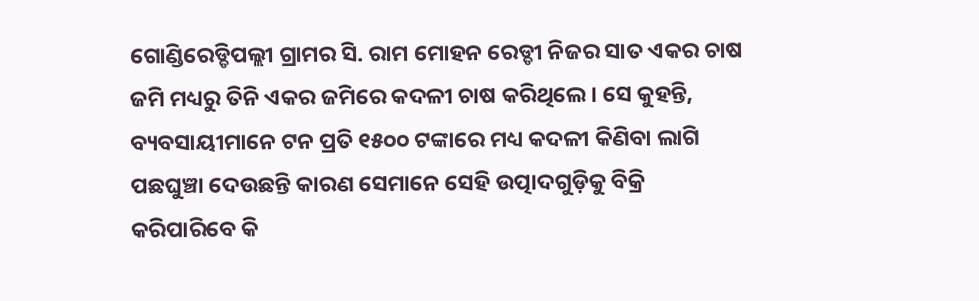ଗୋଣ୍ଡିରେଡ୍ଡିପଲ୍ଲୀ ଗ୍ରାମର ସି. ରାମ ମୋହନ ରେଡ୍ଡୀ ନିଜର ସାତ ଏକର ଚାଷ ଜମି ମଧ୍ୟରୁ ତିନି ଏକର ଜମିରେ କଦଳୀ ଚାଷ କରିଥିଲେ। ସେ କୁହନ୍ତି, ବ୍ୟବସାୟୀମାନେ ଟନ ପ୍ରତି ୧୫୦୦ ଟଙ୍କାରେ ମଧ୍ୟ କଦଳୀ କିଣିବା ଲାଗି ପଛଘୁଞ୍ଚା ଦେଉଛନ୍ତି କାରଣ ସେମାନେ ସେହି ଉତ୍ପାଦଗୁଡ଼ିକୁ ବିକ୍ରି କରିପାରିବେ କି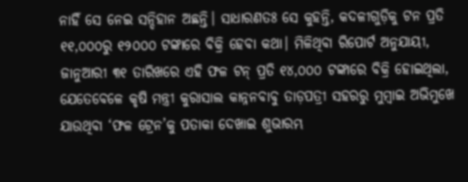ନାହିଁ ସେ ନେଇ ସନ୍ଦିହାନ ଅଛନ୍ତି। ସାଧାରଣତଃ ସେ କୁହନ୍ତି, କଦଳୀଗୁଡ଼ିକୁ ଟନ ପ୍ରତି ୧୧,୦୦୦ରୁ ୧୨୦୦୦ ଟଙ୍କାରେ ବିକ୍ରି ହେବା କଥା। ମିଳିଥିବା ରିପୋର୍ଟ ଅନୁଯାୟୀ, ଜାନୁଆରୀ ୩୧ ତାରିଖରେ ଏହି ଫଳ ଟନ୍ ପ୍ରତି ୧୪,୦୦୦ ଟଙ୍କାରେ ବିକ୍ରି ହୋଇଥିଲା, ଯେତେବେଳେ କୃଷି ମନ୍ତ୍ରୀ କୁରାସାଲ କାନ୍ନନବାବୁ ତାଡ଼ପତ୍ରୀ ସହରରୁ ମୁମ୍ବାଇ ଅଭିମୁଖେ ଯାଉଥିବା ‘ଫଳ ଟ୍ରେନ’କୁ ପତାକା ଦେଖାଇ ଶୁଭାରମ୍ଭ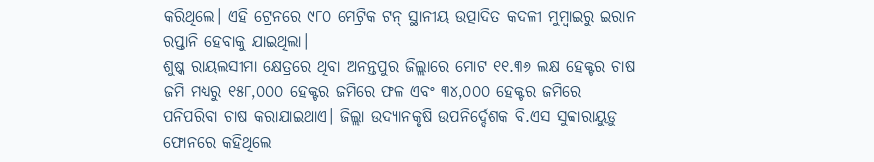କରିଥିଲେ। ଏହି ଟ୍ରେନରେ ୯୮୦ ମେଟ୍ରିକ ଟନ୍ ସ୍ଥାନୀୟ ଉତ୍ପାଦିତ କଦଳୀ ମୁମ୍ବାଇରୁ ଇରାନ ରପ୍ତାନି ହେବାକୁ ଯାଇଥିଲା।
ଶୁଷ୍କ ରାୟଲସୀମା କ୍ଷେତ୍ରରେ ଥିବା ଅନନ୍ତପୁର ଜିଲ୍ଲାରେ ମୋଟ ୧୧.୩୬ ଲକ୍ଷ ହେକ୍ଟର ଚାଷ ଜମି ମଧ୍ୟରୁ ୧୫୮,୦୦୦ ହେକ୍ଟର ଜମିରେ ଫଳ ଏବଂ ୩୪,୦୦୦ ହେକ୍ଟର ଜମିରେ ପନିପରିବା ଚାଷ କରାଯାଇଥାଏ। ଜିଲ୍ଲା ଉଦ୍ୟାନକୃଷି ଉପନିର୍ଦ୍ଦେଶକ ବି.ଏସ ସୁବ୍ବାରାୟୁଡ଼ୁ ଫୋନରେ କହିଥିଲେ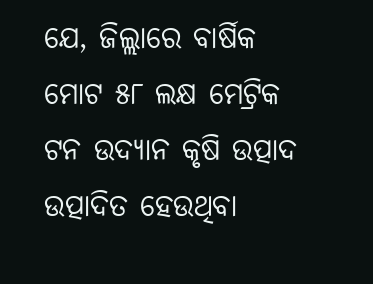ଯେ, ଜିଲ୍ଲାରେ ବାର୍ଷିକ ମୋଟ ୫୮ ଲକ୍ଷ ମେଟ୍ରିକ ଟନ ଉଦ୍ୟାନ କୃଷି ଉତ୍ପାଦ ଉତ୍ପାଦିତ ହେଉଥିବା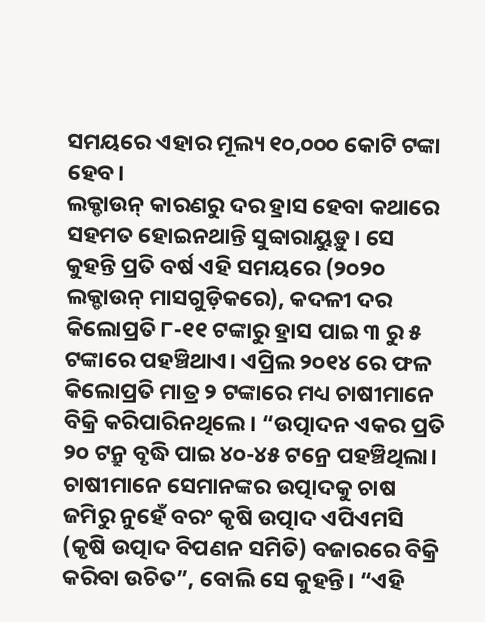ସମୟରେ ଏହାର ମୂଲ୍ୟ ୧୦,୦୦୦ କୋଟି ଟଙ୍କା ହେବ।
ଲକ୍ଡାଉନ୍ କାରଣରୁ ଦର ହ୍ରାସ ହେବା କଥାରେ ସହମତ ହୋଇନଥାନ୍ତି ସୁବ୍ବାରାୟୁଡ଼ୁ। ସେ କୁହନ୍ତି ପ୍ରତି ବର୍ଷ ଏହି ସମୟରେ (୨୦୨୦ ଲକ୍ଡାଉନ୍ ମାସଗୁଡ଼ିକରେ), କଦଳୀ ଦର କିଲୋପ୍ରତି ୮-୧୧ ଟଙ୍କାରୁ ହ୍ରାସ ପାଇ ୩ ରୁ ୫ ଟଙ୍କାରେ ପହଞ୍ଚିଥାଏ। ଏପ୍ରିଲ ୨୦୧୪ ରେ ଫଳ କିଲୋପ୍ରତି ମାତ୍ର ୨ ଟଙ୍କାରେ ମଧ୍ୟ ଚାଷୀମାନେ ବିକ୍ରି କରିପାରିନଥିଲେ। “ଉତ୍ପାଦନ ଏକର ପ୍ରତି ୨୦ ଟନ୍ରୁ ବୃଦ୍ଧି ପାଇ ୪୦-୪୫ ଟନ୍ରେ ପହଞ୍ଚିଥିଲା। ଚାଷୀମାନେ ସେମାନଙ୍କର ଉତ୍ପାଦକୁ ଚାଷ ଜମିରୁ ନୁହେଁ ବରଂ କୃଷି ଉତ୍ପାଦ ଏପିଏମସି (କୃଷି ଉତ୍ପାଦ ବିପଣନ ସମିତି) ବଜାରରେ ବିକ୍ରି କରିବା ଉଚିତ”, ବୋଲି ସେ କୁହନ୍ତି। “ଏହି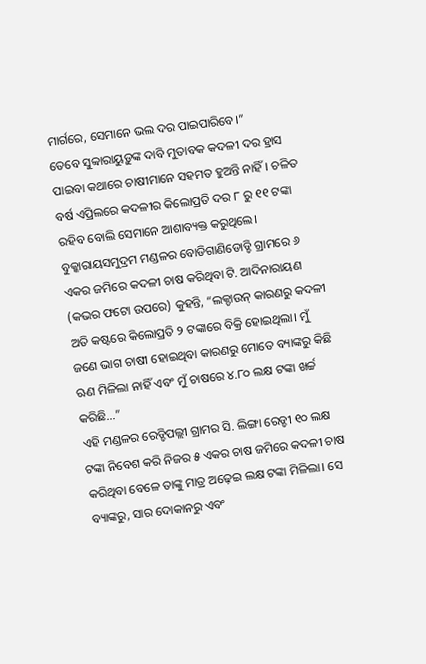ମାର୍ଗରେ, ସେମାନେ ଭଲ ଦର ପାଇପାରିବେ।”
ତେବେ ସୁବ୍ବାରାୟୁଡ଼ୁଙ୍କ ଦାବି ମୁତାବକ କଦଳୀ ଦର ହ୍ରାସ ପାଇବା କଥାରେ ଚାଷୀମାନେ ସହମତ ହୁଅନ୍ତି ନାହିଁ। ଚଳିତ ବର୍ଷ ଏପ୍ରିଲରେ କଦଳୀର କିଲୋପ୍ରତି ଦର ୮ ରୁ ୧୧ ଟଙ୍କା ରହିବ ବୋଲି ସେମାନେ ଆଶାବ୍ୟକ୍ତ କରୁଥିଲେ।
ବୁକ୍କାରାୟସମୁଦ୍ରମ ମଣ୍ଡଳର ବୋଡିଗାଣିଡୋଡ୍ଡି ଗ୍ରାମରେ ୬ ଏକର ଜମିରେ କଦଳୀ ଚାଷ କରିଥିବା ଟି. ଆଦିନାରାୟଣ (କଭର ଫଟୋ ଉପରେ) କୁହନ୍ତି, “ଲକ୍ଡାଉନ୍ କାରଣରୁ କଦଳୀ ଅତି କଷ୍ଟରେ କିଲୋପ୍ରତି ୨ ଟଙ୍କାରେ ବିକ୍ରି ହୋଇଥିଲା। ମୁଁ ଜଣେ ଭାଗ ଚାଷୀ ହୋଇଥିବା କାରଣରୁ ମୋତେ ବ୍ୟାଙ୍କରୁ କିଛି ଋଣ ମିଳିଲା ନାହିଁ ଏବଂ ମୁଁ ଚାଷରେ ୪.୮୦ ଲକ୍ଷ ଟଙ୍କା ଖର୍ଚ୍ଚ କରିଛି…”
ଏହି ମଣ୍ଡଳର ରେଡ୍ଡିପଲ୍ଲୀ ଗ୍ରାମର ସି. ଲିଙ୍ଗା ରେଡ୍ଡୀ ୧୦ ଲକ୍ଷ ଟଙ୍କା ନିବେଶ କରି ନିଜର ୫ ଏକର ଚାଷ ଜମିରେ କଦଳୀ ଚାଷ କରିଥିବା ବେଳେ ତାଙ୍କୁ ମାତ୍ର ଅଢ଼େଇ ଲକ୍ଷ ଟଙ୍କା ମିଳିଲା। ସେ ବ୍ୟାଙ୍କରୁ, ସାର ଦୋକାନରୁ ଏବଂ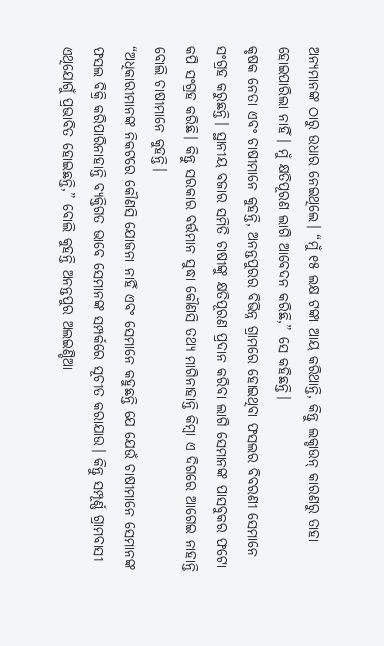ଅନ୍ୟମାନଙ୍କ ଠାରୁ ଉଧାର ନେଇଥିଲେ। “ମୁଁ ୧୫ ଲକ୍ଷ ଟଙ୍କା ଆୟ କରିଥାନ୍ତି, କିନ୍ତୁ ଲକ୍ଡାଉନ୍ କାରଣରୁ ତାହା ହୋଇପାରିଲା ନାହିଁ। ମୁଁ କ୍ଷତିପୂରଣ ଲାଗି ଆବେଦନ କରିଛି,” ସେ କହିଛନ୍ତି।
କୃଷକ ନେତା ଏବଂ ଚାଷୀମାନେ କୁହନ୍ତି, ଅନନ୍ତପୁରର ବିଭିନ୍ନ ଗ୍ରାମରେ ହୋଇଥିବା ଫସଲର ବିବରଣୀ ସେମାନେ ସଂଗ୍ରହ କରୁଛନ୍ତି। ସ୍ଥାନୀୟ ବଜାର ସମିତି ଚାଷୀଙ୍କୁ କ୍ଷତିପୂରଣ ପ୍ରଦାନ କରିବା ଲାଗି ସେମାନଙ୍କ ପାସବୁକର ଫଟୋ କପି ସଂଗ୍ରହ କରିଛି। କିନ୍ତୁ ସରକାର ବର୍ତ୍ତମାନ ସୁଦ୍ଧା କୌଣସି ତଥ୍ୟ ମାଗିନାହାନ୍ତି କିମ୍ବା ଏ ଦିଗରେ ଆଗେଇ ନାହାନ୍ତି ବୋଲି ଚାଷୀମାନେ କୁହନ୍ତି।
“ଅଧିକାରୀମାନଙ୍କ ନିକଟରେ କୌଣସି ଯୋଜନା ନାହିଁ ଏବଂ ସେମାନେ କହୁଛନ୍ତି ଯେ ଯେଉଁ ଚାଷୀମାନେ ସେମାନଙ୍କ ଫସଲ ବିକ୍ରି କରିପାରିନାହାନ୍ତି ବ୍ୟକ୍ତିଗତ ଭାବେ ସେମାନଙ୍କ ସମ୍ପର୍କରେ ସୂଚୀତ କରାଯାଉ। କିନ୍ତୁ ସମ୍ପୂର୍ଣ୍ଣ ଗ୍ରାମବାସୀ ଏଥିଯୋଗୁଁ ପ୍ରଭାବିତ ହୋଇଛନ୍ତି,” ବୋଲି କୁହନ୍ତି ଅନନ୍ତପୁର ଅଲଇଣ୍ଡିଆ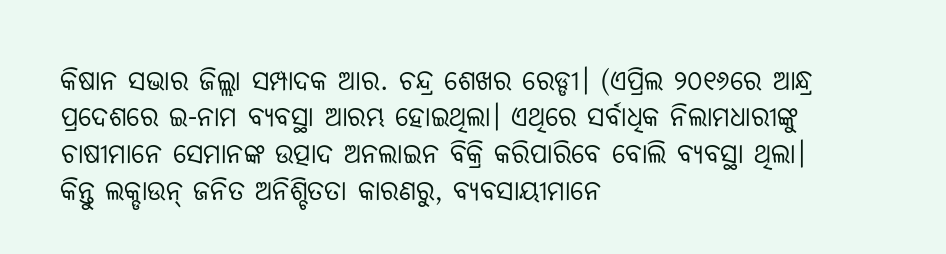କିଷାନ ସଭାର ଜିଲ୍ଲା ସମ୍ପାଦକ ଆର. ଚନ୍ଦ୍ର ଶେଖର ରେଡ୍ଡୀ। (ଏପ୍ରିଲ ୨୦୧୬ରେ ଆନ୍ଧ୍ର ପ୍ରଦେଶରେ ଇ-ନାମ ବ୍ୟବସ୍ଥା ଆରମ୍ଭ ହୋଇଥିଲା। ଏଥିରେ ସର୍ବାଧିକ ନିଲାମଧାରୀଙ୍କୁ ଚାଷୀମାନେ ସେମାନଙ୍କ ଉତ୍ପାଦ ଅନଲାଇନ ବିକ୍ରି କରିପାରିବେ ବୋଲି ବ୍ୟବସ୍ଥା ଥିଲା। କିନ୍ତୁ ଲକ୍ଡାଉନ୍ ଜନିତ ଅନିଶ୍ଚିତତା କାରଣରୁ, ବ୍ୟବସାୟୀମାନେ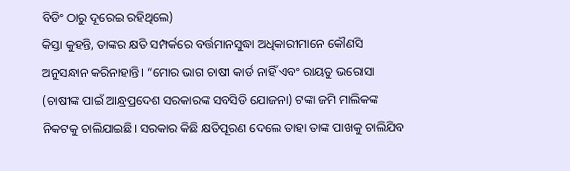ବିଡିଂ ଠାରୁ ଦୂରେଇ ରହିଥିଲେ)
କିସ୍ତା କୁହନ୍ତି, ତାଙ୍କର କ୍ଷତି ସମ୍ପର୍କରେ ବର୍ତ୍ତମାନସୁଦ୍ଧା ଅଧିକାରୀମାନେ କୌଣସି ଅନୁସନ୍ଧାନ କରିନାହାନ୍ତି। “ମୋର ଭାଗ ଚାଷୀ କାର୍ଡ ନାହିଁ ଏବଂ ରାୟତୁ ଭରୋସା (ଚାଷୀଙ୍କ ପାଇଁ ଆନ୍ଧ୍ରପ୍ରଦେଶ ସରକାରଙ୍କ ସବସିଡି ଯୋଜନା) ଟଙ୍କା ଜମି ମାଲିକଙ୍କ ନିକଟକୁ ଚାଲିଯାଇଛି। ସରକାର କିଛି କ୍ଷତିପୂରଣ ଦେଲେ ତାହା ତାଙ୍କ ପାଖକୁ ଚାଲିଯିବ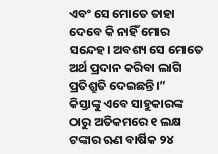ଏବଂ ସେ ମୋତେ ତାହା ଦେବେ କି ନାହିଁ ମୋର ସନ୍ଦେହ। ଅବଶ୍ୟ ସେ ମୋତେ ଅର୍ଥ ପ୍ରଦାନ କରିବା ଲାଗି ପ୍ରତିଶ୍ରୁତି ଦେଇଛନ୍ତି।”
କିସ୍ତାଙ୍କୁ ଏବେ ସାହୁକାରଙ୍କ ଠାରୁ ଅତିକମରେ ୧ ଲକ୍ଷ ଟଙ୍କାର ଋଣ ବାର୍ଷିକ ୨୪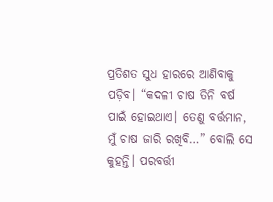ପ୍ରତିଶତ ସୁଧ ହାରରେ ଆଣିବାକୁ ପଡ଼ିବ। “କଦଳୀ ଚାଷ ତିନି ବର୍ଷ ପାଇଁ ହୋଇଥାଏ। ତେଣୁ ବର୍ତ୍ତମାନ, ମୁଁ ଚାଷ ଜାରି ରଖିବି…” ବୋଲି ସେ କୁହନ୍ତି। ପରବର୍ତ୍ତୀ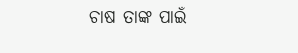ଚାଷ ତାଙ୍କ ପାଇଁ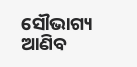ସୌଭାଗ୍ୟ ଆଣିବ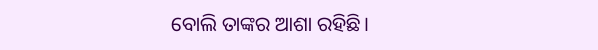ବୋଲି ତାଙ୍କର ଆଶା ରହିଛି।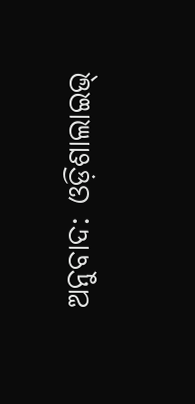ଅନୁବାଦ: ଓଡ଼ିଶାଲାଇଭ୍